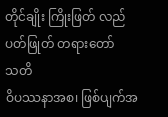တိုင်ချိုး ကြိုးဖြတ် လည်ပတ်ဖြုတ် တရားတော်
သတိ
ဝိပဿနာအစ၊ ဖြစ်ပျက်အ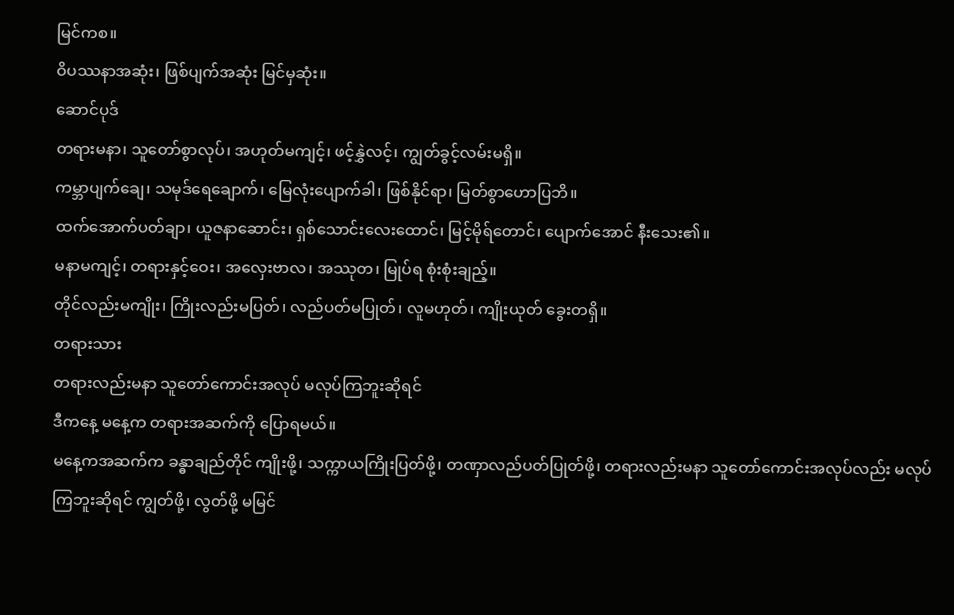မြင်ကစ။
ဝိပဿနာအဆုံး၊ ဖြစ်ပျက်အဆုံး မြင်မှဆုံး။
ဆောင်ပုဒ်
တရားမနာ၊ သူတော်စွာလုပ်၊ အဟုတ်မကျင့်၊ ဖင့်နွှဲလင့်၊ ကျွတ်ခွင့်လမ်းမရှိ။
ကမ္ဘာပျက်ချေ၊ သမုဒ်ရေချောက်၊ မြေလုံးပျောက်ခါ၊ ဖြစ်နိုင်ရာ၊ မြတ်စွာဟောပြဘိ။
ထက်အောက်ပတ်ချာ၊ ယူဇနာဆောင်း၊ ရှစ်သောင်းလေးထောင်၊ မြင့်မိုရ်တောင်၊ ပျောက်အောင် နီးသေး၏။
မနာမကျင့်၊ တရားနှင့်ဝေး၊ အလှေးဗာလ၊ အဿုတ၊ မြုပ်ရ စုံးစုံးချည့်။
တိုင်လည်းမကျိုး၊ ကြိုးလည်းမပြတ်၊ လည်ပတ်မပြုတ်၊ လူမဟုတ်၊ ကျိုးယုတ် ခွေးတရှိ။
တရားသား
တရားလည်းမနာ သူတော်ကောင်းအလုပ် မလုပ်ကြဘူးဆိုရင်
ဒီကနေ့ မနေ့က တရားအဆက်ကို ပြောရမယ်။
မနေ့ကအဆက်က ခန္ဓာချည်တိုင် ကျိုးဖို့၊ သက္ကာယကြိုးပြတ်ဖို့၊ တဏှာလည်ပတ်ပြုတ်ဖို့၊ တရားလည်းမနာ သူတော်ကောင်းအလုပ်လည်း မလုပ်ကြဘူးဆိုရင် ကျွတ်ဖို့၊ လွတ်ဖို့ မမြင်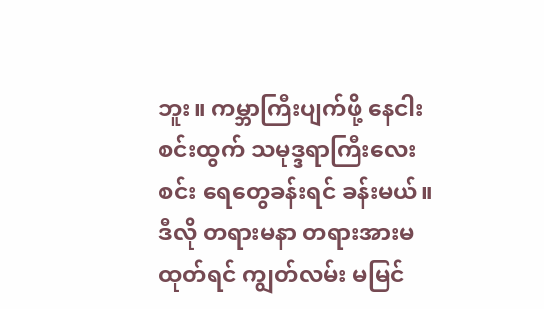ဘူး။ ကမ္ဘာကြီးပျက်ဖို့ နေငါးစင်းထွက် သမုဒ္ဒရာကြီးလေးစင်း ရေတွေခန်းရင် ခန်းမယ်။ ဒီလို တရားမနာ တရားအားမထုတ်ရင် ကျွတ်လမ်း မမြင်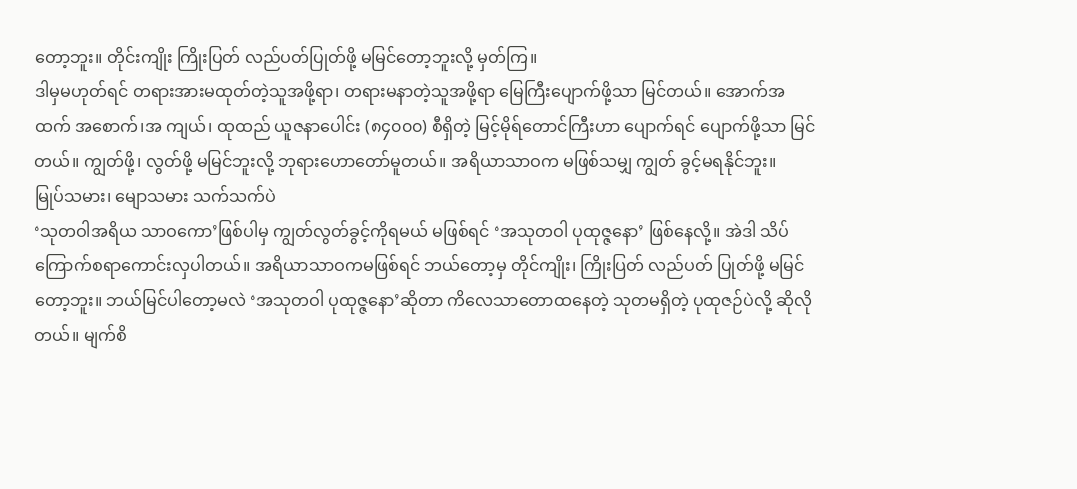တော့ဘူး။ တိုင်းကျိုး ကြိုးပြတ် လည်ပတ်ပြုတ်ဖို့ မမြင်တော့ဘူးလို့ မှတ်ကြ။
ဒါမှမဟုတ်ရင် တရားအားမထုတ်တဲ့သူအဖို့ရာ၊ တရားမနာတဲ့သူအဖို့ရာ မြေကြီးပျောက်ဖို့သာ မြင်တယ်။ အောက်အထက် အစောက်၊အ ကျယ်၊ ထုထည် ယူဇနာပေါင်း (၈၄၀၀၀) စီရှိတဲ့ မြင့်မိုရ်တောင်ကြီးဟာ ပျောက်ရင် ပျောက်ဖို့သာ မြင်တယ်။ ကျွတ်ဖို့၊ လွတ်ဖို့ မမြင်ဘူးလို့ ဘုရားဟောတော်မူတယ်။ အရိယာသာဝက မဖြစ်သမျှ ကျွတ် ခွင့်မရနိုင်ဘူး။
မြုပ်သမား၊ မျောသမား သက်သက်ပဲ
‘သုတဝါအရိယ သာဝကော’ဖြစ်ပါမှ ကျွတ်လွတ်ခွင့်ကိုရမယ် မဖြစ်ရင် ‘အသုတဝါ ပုထုဇ္ဇနော’ ဖြစ်နေလို့။ အဲဒါ သိပ်ကြောက်စရာကောင်းလှပါတယ်။ အရိယာသာဝကမဖြစ်ရင် ဘယ်တော့မှ တိုင်ကျိုး၊ ကြိုးပြတ် လည်ပတ် ပြုတ်ဖို့ မမြင်တော့ဘူး။ ဘယ်မြင်ပါတော့မလဲ ‘အသုတဝါ ပုထုဇ္ဇနော’ဆိုတာ ကိလေသာတောထနေတဲ့ သုတမရှိတဲ့ ပုထုဇဉ်ပဲလို့ ဆိုလိုတယ်။ မျက်စိ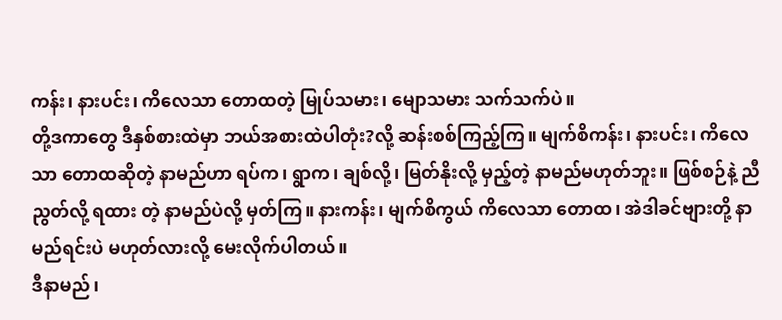ကန်း၊ နားပင်း၊ ကိလေသာ တောထတဲ့ မြုပ်သမား၊ မျောသမား သက်သက်ပဲ။
တို့ဒကာတွေ ဒီနှစ်စားထဲမှာ ဘယ်အစားထဲပါတုံး?လို့ ဆန်းစစ်ကြည့်ကြ။ မျက်စိကန်း၊ နားပင်း၊ ကိလေသာ တောထဆိုတဲ့ နာမည်ဟာ ရပ်က၊ ရွာက၊ ချစ်လို့၊ မြတ်နိုးလို့ မှည့်တဲ့ နာမည်မဟုတ်ဘူး။ ဖြစ်စဉ်နဲ့ ညီညွတ်လို့ ရထား တဲ့ နာမည်ပဲလို့ မှတ်ကြ။ နားကန်း၊ မျက်စိကွယ် ကိလေသာ တောထ၊ အဲဒါခင်ဗျားတို့ နာမည်ရင်းပဲ မဟုတ်လားလို့ မေးလိုက်ပါတယ်။
ဒီနာမည်၊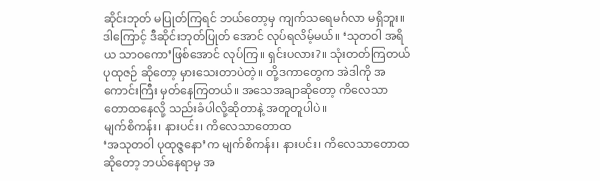ဆိုင်းဘုတ် မပြုတ်ကြရင် ဘယ်တော့မှ ကျက်သရေမင်္ဂလာ မရှိဘူး။ ဒါကြောင့် ဒီဆိုင်းဘုတ်ပြုတ် အောင် လုပ်ရလိမ့်မယ်။ ‘သုတဝါ အရိယ သာဝကော’ဖြစ်အောင် လုပ်ကြ။ ရှင်းပလား?။ သုံးတတ်ကြတယ် ပုထုဇဉ် ဆိုတော့ မှားသေးတာပဲတဲ့။ တို့ဒကာတွေက အဲဒါကို အကောင်းကြီး မှတ်နေကြတယ်။ အသေအချာဆိုတော့ ကိလေသာ တောထနေလို့ သည်းခံပါလို့ဆိုတာနဲ့ အတူတူပါပဲ။
မျက်စိကန်း၊ နားပင်း၊ ကိလေသာတောထ
‘အသုတဝါ ပုထုဇ္ဇနော’က မျက်စိကန်း၊ နားပင်း၊ ကိလေသာတောထ ဆိုတော့ ဘယ်နေရာမှ အ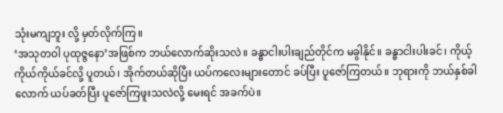သုံးမကျဘူး လို့ မှတ်လိုက်ကြ။
‘အသုတဝါ ပုထုဇ္ဇနော’အဖြစ်က ဘယ်လောက်ဆိုးသလဲ။ ခန္ဓာငါးပါးချည်တိုင်က မခွါနိုင်။ ခန္ဓာငါးပါးခင်၊ ကိုယ့်ကိုယ်ကိုယ်ခင်လို့ ပူတယ်၊ အိုက်တယ်ဆိုပြီး ယပ်ကလေးများတောင် ခပ်ပြီး ပူဇော်ကြတယ်။ ဘုရားကို ဘယ်နှစ်ခါ လောက် ယပ်ခတ်ပြီး ပူဇော်ကြဖူးသလဲလို့ မေးရင် အခက်ပဲ။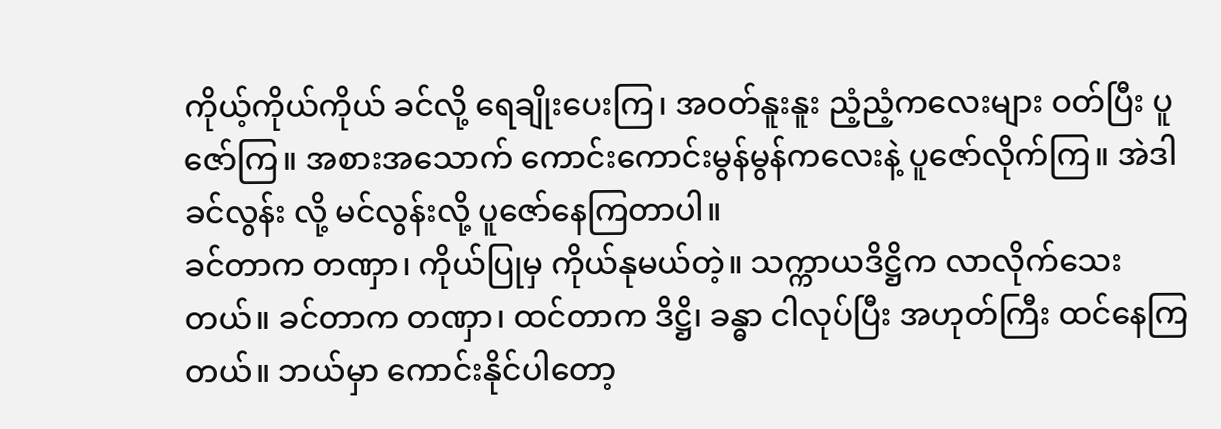ကိုယ့်ကိုယ်ကိုယ် ခင်လို့ ရေချိုးပေးကြ၊ အဝတ်နူးနူး ညံ့ညံ့ကလေးများ ဝတ်ပြီး ပူဇော်ကြ။ အစားအသောက် ကောင်းကောင်းမွန်မွန်ကလေးနဲ့ ပူဇော်လိုက်ကြ။ အဲဒါခင်လွန်း လို့ မင်လွန်းလို့ ပူဇော်နေကြတာပါ။
ခင်တာက တဏှာ၊ ကိုယ်ပြုမှ ကိုယ်နုမယ်တဲ့။ သက္ကာယဒိဋ္ဌိက လာလိုက်သေးတယ်။ ခင်တာက တဏှာ၊ ထင်တာက ဒိဋ္ဌိ၊ ခန္ဓာ ငါလုပ်ပြီး အဟုတ်ကြီး ထင်နေကြတယ်။ ဘယ်မှာ ကောင်းနိုင်ပါတော့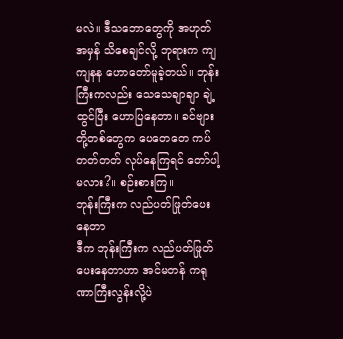မလဲ။ ဒီသဘောတွေကို အဟုတ်အမှန် သိစေချင်လို့ ဘုရားက ကျကျနန ဟောတော်မူခဲ့တယ်။ ဘုန်းကြီးကလည်း သေသေချာချာ ချဲ့ထွင်ပြီး ဟောပြနေတာ။ ခင်ဗျားတို့တစ်တွေက ပေတေတေ ကပ်တတ်တတ် လုပ်နေကြရင် တော်ပါ့မလား?။ စဉ်းစားကြ။
ဘုန်းကြီးက လည်ပတ်ဖြုတ်ပေးနေတာ
ဒီက ဘုန်းကြီးက လည်ပတ်ဖြုတ်ပေးနေတာဟာ အင်မတန် ကရုဏာကြီးလွန်းလို့ပဲ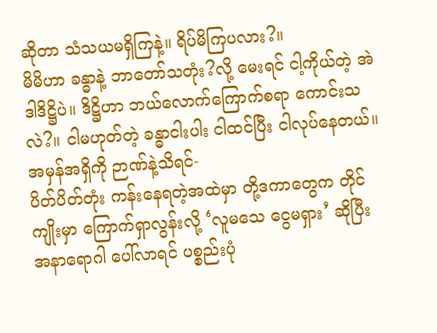ဆိုတာ သံသယမရှိကြနဲ့။ ရိပ်မိကြပလား?။
မိမိဟာ ခန္ဓာနဲ့ ဘာတော်သတုံး?လို့ မေးရင် ငါ့ကိုယ်တဲ့ အဲဒါဒိဋ္ဌိပဲ။ ဒိဋ္ဌိဟာ ဘယ်လောက်ကြောက်စရာ ကောင်းသလဲ?။ ငါမဟုတ်တဲ့ ခန္ဓာငါးပါး ငါထင်ပြီး ငါလုပ်နေတယ်။ အမှန်အရှိကို ဉာဏ်နဲ့သိရင်-
ပိတ်ပိတ်တုံး ကန်းနေရတဲ့အထဲမှာ တို့ဒကာတွေက တိုင်ကျိုးမှာ ကြောက်ရှာလွန်းလို့ ‘လူမသေ ငွေမရှား’ ဆိုပြီး အနာရောဂါ ပေါ်လာရင် ပစ္စည်းပုံ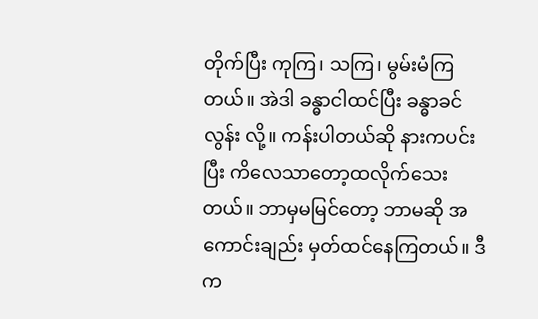တိုက်ပြီး ကုကြ၊ သကြ၊ မွမ်းမံကြတယ်။ အဲဒါ ခန္ဓာငါထင်ပြီး ခန္ဓာခင်လွန်း လို့။ ကန်းပါတယ်ဆို နားကပင်းပြီး ကိလေသာတော့ထလိုက်သေးတယ်။ ဘာမှမမြင်တော့ ဘာမဆို အကောင်းချည်း မှတ်ထင်နေကြတယ်။ ဒီက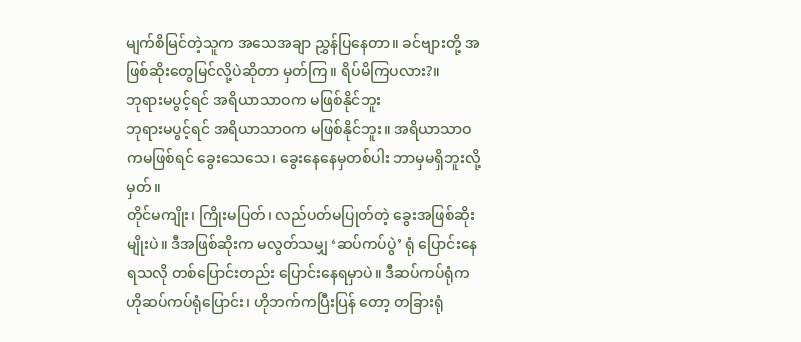မျက်စိမြင်တဲ့သူက အသေအချာ ညွှန်ပြနေတာ။ ခင်ဗျားတို့ အဖြစ်ဆိုးတွေမြင်လို့ပဲဆိုတာ မှတ်ကြ။ ရိပ်မိကြပလား?။
ဘုရားမပွင့်ရင် အရိယာသာဝက မဖြစ်နိုင်ဘူး
ဘုရားမပွင့်ရင် အရိယာသာဝက မဖြစ်နိုင်ဘူး။ အရိယာသာဝကမဖြစ်ရင် ခွေးသေသေ၊ ခွေးနေနေမှတစ်ပါး ဘာမှမရှိဘူးလို့မှတ်။
တိုင်မကျိုး၊ ကြိုးမပြတ်၊ လည်ပတ်မပြုတ်တဲ့ ခွေးအဖြစ်ဆိုးမျိုးပဲ။ ဒီအဖြစ်ဆိုးက မလွတ်သမျှ ‘ဆပ်ကပ်ပွဲ’ ရုံ ပြောင်းနေရသလို တစ်ပြောင်းတည်း ပြောင်းနေရမှာပဲ။ ဒီဆပ်ကပ်ရုံက ဟိုဆပ်ကပ်ရုံပြောင်း၊ ဟိုဘက်ကပြီးပြန် တော့ တခြားရုံ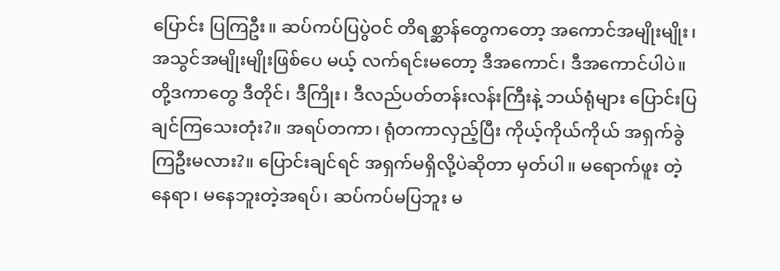ပြောင်း ပြကြဦး။ ဆပ်ကပ်ပြပွဲဝင် တိရစ္ဆာန်တွေကတော့ အကောင်အမျိုးမျိုး၊ အသွင်အမျိုးမျိုးဖြစ်ပေ မယ့် လက်ရင်းမတော့ ဒီအကောင်၊ ဒီအကောင်ပါပဲ။
တို့ဒကာတွေ ဒီတိုင်၊ ဒီကြိုး၊ ဒီလည်ပတ်တန်းလန်းကြီးနဲ့ ဘယ်ရုံများ ပြောင်းပြချင်ကြသေးတုံး?။ အရပ်တကာ၊ ရုံတကာလှည့်ပြီး ကိုယ့်ကိုယ်ကိုယ် အရှက်ခွဲကြဦးမလား?။ ပြောင်းချင်ရင် အရှက်မရှိလို့ပဲဆိုတာ မှတ်ပါ။ မရောက်ဖူး တဲ့နေရာ၊ မနေဘူးတဲ့အရပ်၊ ဆပ်ကပ်မပြဘူး မ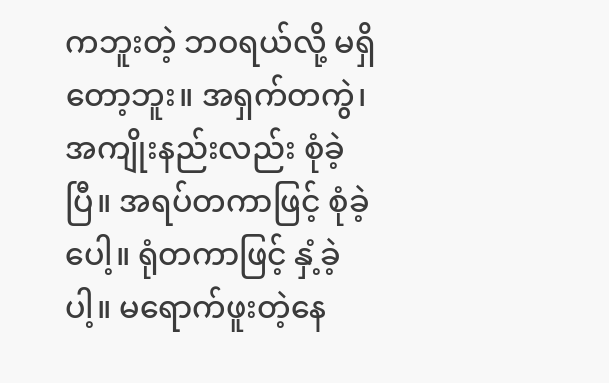ကဘူးတဲ့ ဘဝရယ်လို့ မရှိတော့ဘူး။ အရှက်တကွဲ၊ အကျိုးနည်းလည်း စုံခဲ့ပြီ။ အရပ်တကာဖြင့် စုံခဲ့ပေါ့။ ရုံတကာဖြင့် နှံ့ခဲ့ပါ့။ မရောက်ဖူးတဲ့နေ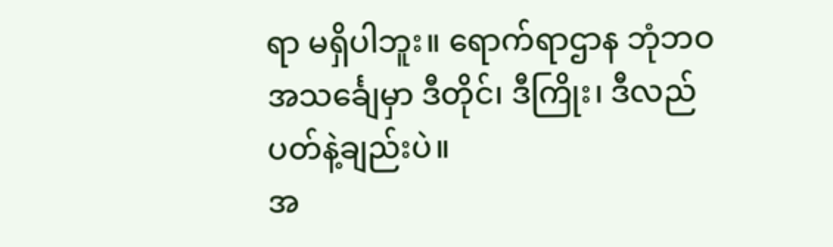ရာ မရှိပါဘူး။ ရောက်ရာဌာန ဘုံဘဝ အသင်္ချေမှာ ဒီတိုင်၊ ဒီကြိုး၊ ဒီလည်ပတ်နဲ့ချည်းပဲ။
အ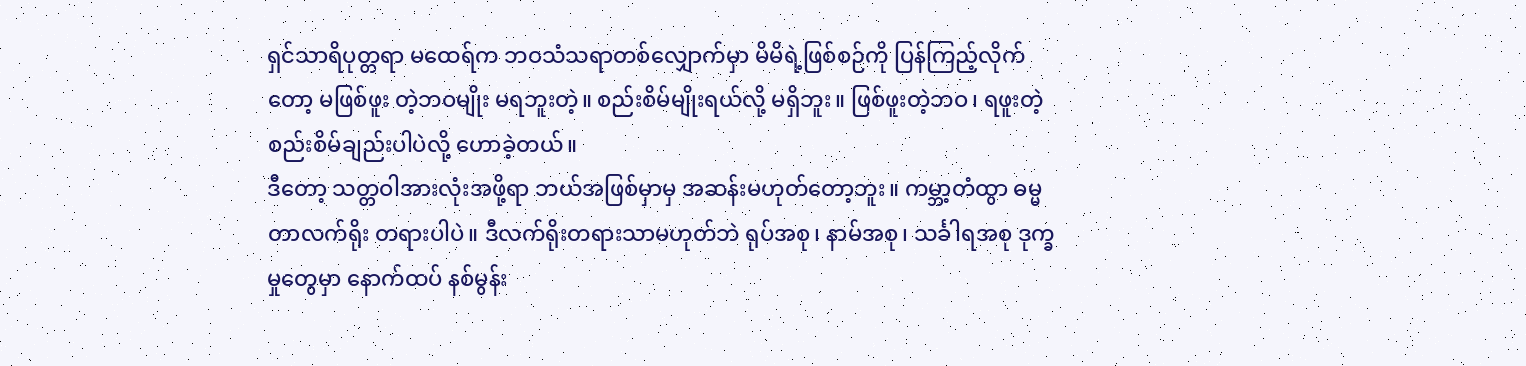ရှင်သာရိပုတ္တရာ မထေရ်က ဘဝသံသရာတစ်လျှောက်မှာ မိမိရဲ့ဖြစ်စဉ်ကို ပြန်ကြည့်လိုက်တော့ မဖြစ်ဖူး တဲ့ဘဝမျိုး မရဘူးတဲ့။ စည်းစိမ်မျိုးရယ်လို့ မရှိဘူး။ ဖြစ်ဖူးတဲ့ဘဝ၊ ရဖူးတဲ့စည်းစိမ်ချည်းပါပဲလို့ ဟောခဲ့တယ်။
ဒီတော့ သတ္တဝါအားလုံးအဖို့ရာ ဘယ်အဖြစ်မှာမှ အဆန်းမဟုတ်တော့ဘူး။ ကမ္ဘာ့တံထွာ ဓမ္မတာလက်ရိုး တရားပါပဲ။ ဒီလက်ရိုးတရားသာမဟုတ်ဘဲ ရုပ်အစု၊ နာမ်အစု၊ သင်္ခါရအစု ဒုက္ခမှုတွေမှာ နောက်ထပ် နစ်မွန်း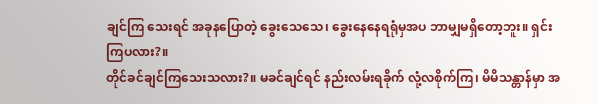ချင်ကြ သေးရင် အခုနပြောတဲ့ ခွေးသေသေ၊ ခွေးနေနေရရုံမှအပ ဘာမျှမရှိတော့ဘူး။ ရှင်းကြပလား?။
တိုင်ခင်ချင်ကြသေးသလား?။ မခင်ချင်ရင် နည်းလမ်းရခိုက် လုံ့လစိုက်ကြ၊ မိမိသန္တာန်မှာ အ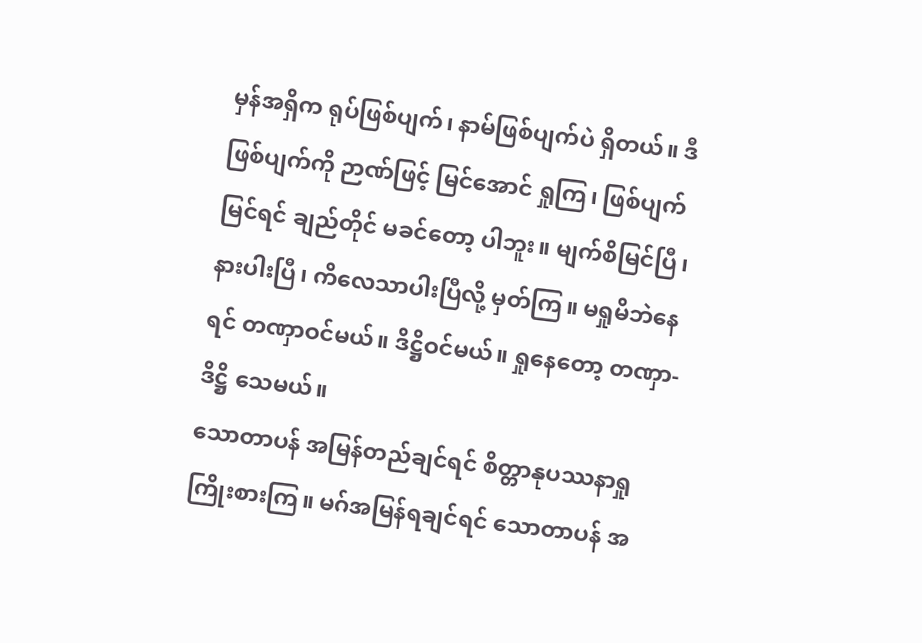မှန်အရှိက ရုပ်ဖြစ်ပျက်၊ နာမ်ဖြစ်ပျက်ပဲ ရှိတယ်။ ဒီဖြစ်ပျက်ကို ဉာဏ်ဖြင့် မြင်အောင် ရှုကြ၊ ဖြစ်ပျက်မြင်ရင် ချည်တိုင် မခင်တော့ ပါဘူး။ မျက်စိမြင်ပြီ၊ နားပါးပြီ၊ ကိလေသာပါးပြီလို့ မှတ်ကြ။ မရှုမိဘဲနေရင် တဏှာဝင်မယ်။ ဒိဋ္ဌိဝင်မယ်။ ရှုနေတော့ တဏှာ-ဒိဋ္ဌိ သေမယ်။
သောတာပန် အမြန်တည်ချင်ရင် စိတ္တာနုပဿနာရှု
ကြိုးစားကြ။ မဂ်အမြန်ရချင်ရင် သောတာပန် အ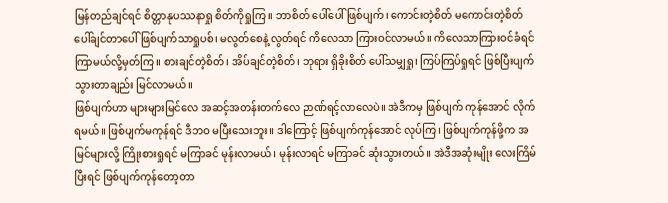မြန်တည်ချင်ရင် စိတ္တာနုပဿနာရှု စိတ်ကိုရှုကြ။ ဘာစိတ် ပေါ်ပေါ် ဖြစ်ပျက်၊ ကောင်းတဲ့စိတ် မကောင်းတဲ့စိတ် ပေါ်ချင်တာပေါ် ဖြစ်ပျက်သာရှုပစ်၊ မလွတ်စေနဲ့ လွတ်ရင် ကိလေသာ ကြားဝင်လာမယ်။ ကိလေသာကြားဝင်ခံရင် ကြာမယ်လို့မှတ်ကြ။ စားချင်တဲ့စိတ်၊ အိပ်ချင်တဲ့စိတ်၊ ဘုရား ရှိခိုးစိတ် ပေါ်သမျှရှု၊ ကြပ်ကြပ်ရှုရင် ဖြစ်ပြီးပျက်သွားတာချည်း မြင်လာမယ်။
ဖြစ်ပျက်ဟာ များများမြင်လေ အဆင့်အတန်းတက်လေ ဉာဏ်ရင့်လာလေပဲ။ အဲဒီကမှ ဖြစ်ပျက် ကုန်အောင် လိုက်ရမယ်။ ဖြစ်ပျက်မကုန်ရင် ဒီဘဝ မပြီးသေးဘူး။ ဒါကြောင့် ဖြစ်ပျက်ကုန်အောင် လုပ်ကြ၊ ဖြစ်ပျက်ကုန်ဖို့က အမြင်များလို့ ကြိုးစားရှုရင် မကြာခင် မုန်းလာမယ်၊ မုန်းလာရင် မကြာခင် ဆုံးသွားတယ်။ အဲဒီအဆုံးမျိုး လေးကြိမ် ပြီးရင် ဖြစ်ပျက်ကုန်တော့တာ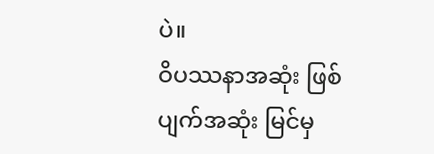ပဲ။
ဝိပဿနာအဆုံး ဖြစ်ပျက်အဆုံး မြင်မှ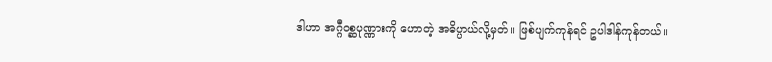ဒါဟာ အဂ္ဂီဝစ္ဆပုဏ္ဏားကို ဟောတဲ့ အဓိပ္ပာယ်လို့မှတ်။ ဖြစ်ပျက်ကုန်ရင် ဥပါဒါန်ကုန်တယ်။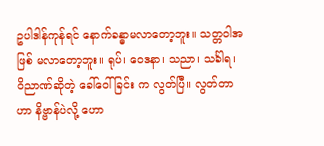ဥပါဒါန်ကုန်ရင် နောက်ခန္ဓာမလာတော့ဘူး။ သတ္တဝါအဖြစ် မလာတော့ဘူး။ ရုပ်၊ ဝေဒနာ၊ သညာ၊ သင်္ခါရ၊ ဝိညာဏ်ဆိုတဲ့ ခေါ်ဝေါ်ခြင်း က လွတ်ပြီ။ လွတ်တာဟာ နိဗ္ဗာန်ပဲလို့ ဟော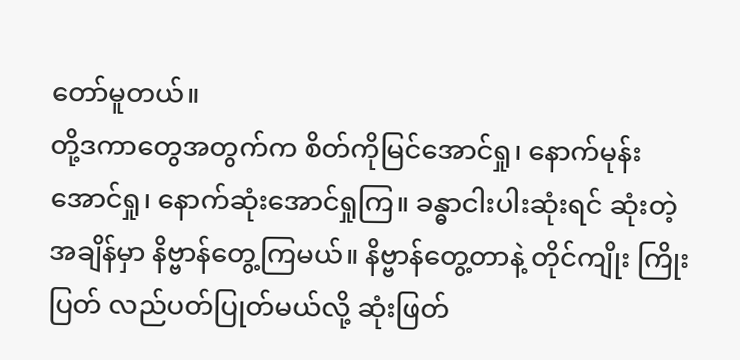တော်မူတယ်။
တို့ဒကာတွေအတွက်က စိတ်ကိုမြင်အောင်ရှု၊ နောက်မုန်းအောင်ရှု၊ နောက်ဆုံးအောင်ရှုကြ။ ခန္ဓာငါးပါးဆုံးရင် ဆုံးတဲ့အချိန်မှာ နိဗ္ဗာန်တွေ့ကြမယ်။ နိဗ္ဗာန်တွေ့တာနဲ့ တိုင်ကျိုး ကြိုးပြတ် လည်ပတ်ပြုတ်မယ်လို့ ဆုံးဖြတ်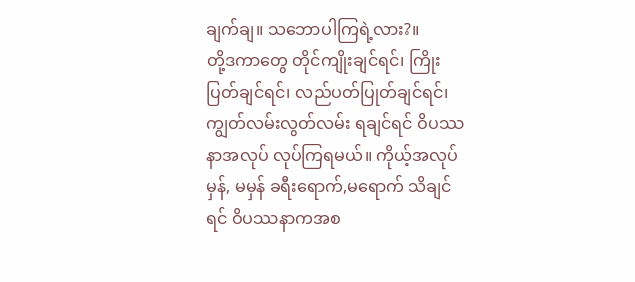ချက်ချ။ သဘောပါကြရဲ့လား?။
တို့ဒကာတွေ တိုင်ကျိုးချင်ရင်၊ ကြိုးပြတ်ချင်ရင်၊ လည်ပတ်ပြုတ်ချင်ရင်၊ ကျွတ်လမ်းလွတ်လမ်း ရချင်ရင် ဝိပဿနာအလုပ် လုပ်ကြရမယ်။ ကိုယ့်အလုပ် မှန်, မမှန် ခရီးရောက်,မရောက် သိချင်ရင် ဝိပဿနာကအစ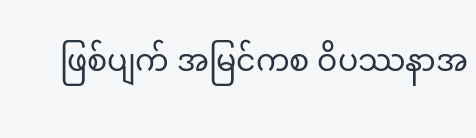ဖြစ်ပျက် အမြင်ကစ ဝိပဿနာအ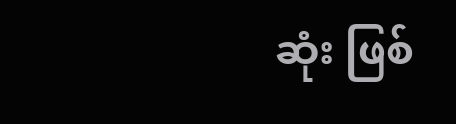ဆုံး ဖြစ်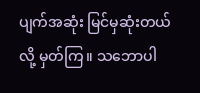ပျက်အဆုံး မြင်မှဆုံးတယ်လို့ မှတ်ကြ။ သဘောပါ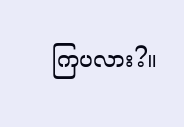ကြပလား?။